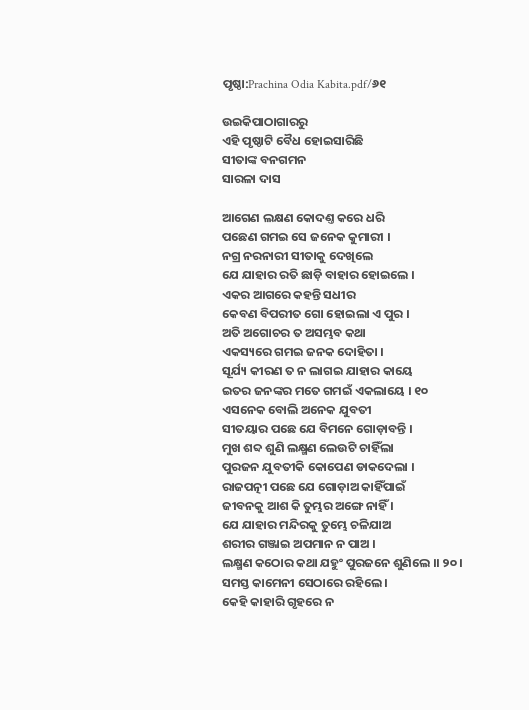ପୃଷ୍ଠା:Prachina Odia Kabita.pdf/୬୧

ଉଇକିପାଠାଗାର‌ରୁ
ଏହି ପୃଷ୍ଠାଟି ବୈଧ ହୋଇସାରିଛି
ସୀତାଙ୍କ ବନ‌ଗମନ
ସାରଳା ଦାସ

ଆଗେଣ ଲକ୍ଷଣ କୋଦଣ୍ତ କରେ ଧରି
ପଛେଣ ଗମଇ ସେ ଜନେକ କୁମାରୀ ।
ନ‌ଗ୍ର ନରନାରୀ ସୀତାକୁ ଦେଖିଲେ
ଯେ ଯାହାର ରତି ଛାଡ଼ି ବାହାର ହୋଇଲେ ।
ଏକର ଆଗରେ କ‌ହନ୍ତି ସଧୀର
କେବଣ ବିପରୀତ ଗୋ ହୋଇଲା ଏ ପୁର ।
ଅତି ଅଗୋଚର ତ ଅସମ୍ଭବ କଥା
ଏକସ୍ୟରେ ଗମଇ ଜନ‌କ ଦୋହିତା ।
ସୂର୍ଯ୍ୟ କୀରଣ ତ ନ ଲାଗଇ ଯାହାର କାୟେ
ଇତର ଜନ‌ଙ୍କର ମତେ ଗମଇଁ ଏକଲାୟେ । ୧୦
ଏସନେକ ବୋଲି ଅନେକ ଯୁବତୀ
ସୀତୟାର ପଛେ ଯେ ବିମନେ ଗୋଡ଼ାବନ୍ତି ।
ମୁଖ ଶବ୍ଦ ଶୁଣି ଲକ୍ଷ୍ମଣ ଲେଉଟି ଚାହିଁଲା
ପୁରଜନ ଯୁବତୀକି କୋପେଣ ଡାକଦେଲା ।
ରାଜପତ୍ନୀ ପଛେ ଯେ ଗୋଡ଼ାଅ କାହିଁପାଇଁ
ଜୀବନ‌କୁ ଆଶ କି ତୁମ୍ଭର ଅଙ୍ଗେ ନାହିଁ ।
ଯେ ଯାହାର ମନ୍ଦିରକୁ ତୁମ୍ଭେ ଚଳିଯାଅ
ଶରୀର ଗଞ୍ଜାଇ ଅପମାନ ନ ପାଅ ।
ଲକ୍ଷ୍ମଣ କଠୋର କଥା ଯ‌ହୁଂ ପୁରଜନେ ଶୁଣିଲେ ।। ୨୦ ।
ସମସ୍ତ କାମେନୀ ସେଠାରେ ରହିଲେ ।
କେହି କାହାରି ଗୃହରେ ନ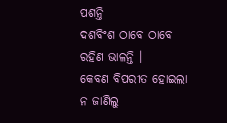ପଶନ୍ତି
ଦଶବିଂଶ ଠାବେ ଠାବେ ରହିଣ ଭାଳନ୍ତି ।
କେବଣ ବିପରୀତ ହୋଇଲା ନ ଜାଣିଲୁ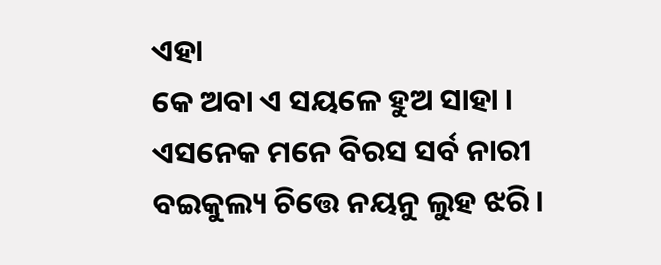ଏହା
କେ ଅବା ଏ ସୟଳେ ହୁଅ ସାହା ।
ଏସନେକ ମନେ ବିରସ ସର୍ବ ନାରୀ
ବଇକୁଲ୍ୟ ଚିତ୍ତେ ନୟନୁ ଲୁହ ଝରି ।